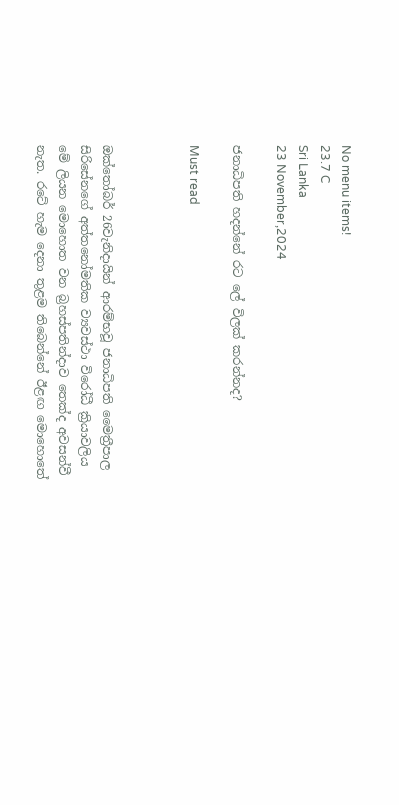No menu items!
23.7 C
Sri Lanka
23 November,2024

ජනාධිපති හදන්නේ රට ලේ විලක් කරන්නද?

Must read



ඔක්තෝබර් 26වැනිදායින් ආරම්භවූ ජනාධිපති මෛත්‍රීපාල සිරිසේනගේ අත්තනෝමතික ව්‍යවස්ථා විරෝධී ක්‍රියාවලිය මේ ලියන මොහොත වන බ්‍රහස්පතින්දාව තෙක්ද අවසන්වී නැත. රටේ හැම දෙනා තුළම තිබෙන්නේ ඊළඟ මොහොතේ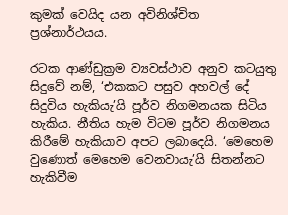කුමක් වෙයිද යන අවිනිශ්චිත ප්‍රශ්නාර්ථයය.

රටක ආණ්ඩුක්‍රම ව්‍යවස්ථාව අනුව කටයුතු සිදුවේ නම්, ‘එකකට පසුව අහවල් දේ සිදුවිය හැකියැ’යි පූර්ව නිගමනයක සිටිය හැකිය. නීතිය හැම විටම පූර්ව නිගමනය කිරීමේ හැකියාව අපට ලබාදෙයි. ‘මෙහෙම වුණොත් මෙහෙම වෙනවායැ’යි සිතන්නට හැකිවීම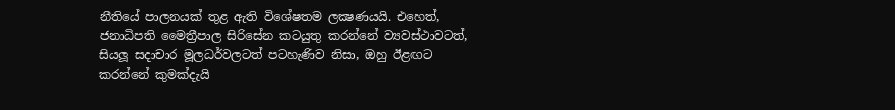නීතියේ පාලනයක් තුළ ඇති විශේෂතම ලක්‍ෂණයයි. එහෙත්, ජනාධිපති මෛත්‍රීපාල සිරිසේන කටයුතු කරන්නේ ව්‍යවස්ථාවටත්, සියලූ සදාචාර මූලධර්වලටත් පටහැණිව නිසා, ඔහු ඊළඟට කරන්නේ කුමක්දැයි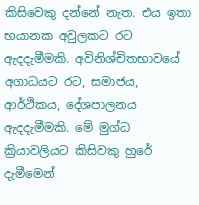කිසිවෙකු දන්නේ නැත. එය ඉතා භයානක අවුලකට රට ඇදදැමීමකි. අවිනිශ්චිතභාවයේ අගාධයට රට, සමාජය, ආර්ථිකය, දේශපාලනය ඇදදැමීමකි. මේ මුග්ධ ක්‍රියාවලියට කිසිවකු හුරේ දැමීමෙන්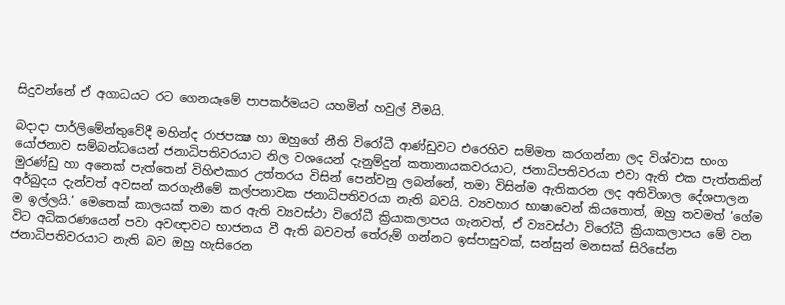සිදුවන්නේ ඒ අගාධයට රට ගෙනයෑමේ පාපකර්මයට යහමින් හවුල් වීමයි.

බදාදා පාර්ලිමේන්තුවේදී මහින්ද රාජපක්‍ෂ හා ඔහුගේ නීති විරෝධී ආණ්ඩුවට එරෙහිව සම්මත කරගන්නා ලද විශ්වාස භංග යෝජනාව සම්බන්ධයෙන් ජනාධිපතිවරයාට නිල වශයෙන් දැනුම්දුන් කතානායකවරයාට, ජනාධිපතිවරයා එවා ඇති එක පැත්තකින් මුරණ්ඩු හා අනෙක් පැත්තෙන් විහිළුකාර උත්තරය විසින් පෙන්වනු ලබන්නේ, තමා විසින්ම ඇතිකරන ලද අතිවිශාල දේශපාලන අර්බුදය දැන්වත් අවසන් කරගැනීමේ කල්පනාවක ජනාධිපතිවරයා නැති බවයි. ව්‍යවහාර භාෂාවෙන් කියතොත්, ඔහු තවමත් ‘ගේම ම ඉල්ලයි.’ මෙතෙක් කාලයක් තමා කර ඇති ව්‍යවස්ථා විරෝධී ක්‍රියාකලාපය ගැනවත්, ඒ ව්‍යවස්ථා විරෝධී ක්‍රියාකලාපය මේ වන විට අධිකරණයෙන් පවා අවඥාවට භාජනය වී ඇති බවවත් තේරුම් ගන්නට ඉස්පාසුවක්, සන්සුන් මනසක් සිරිසේන ජනාධිපතිවරයාට නැති බව ඔහු හැසිරෙන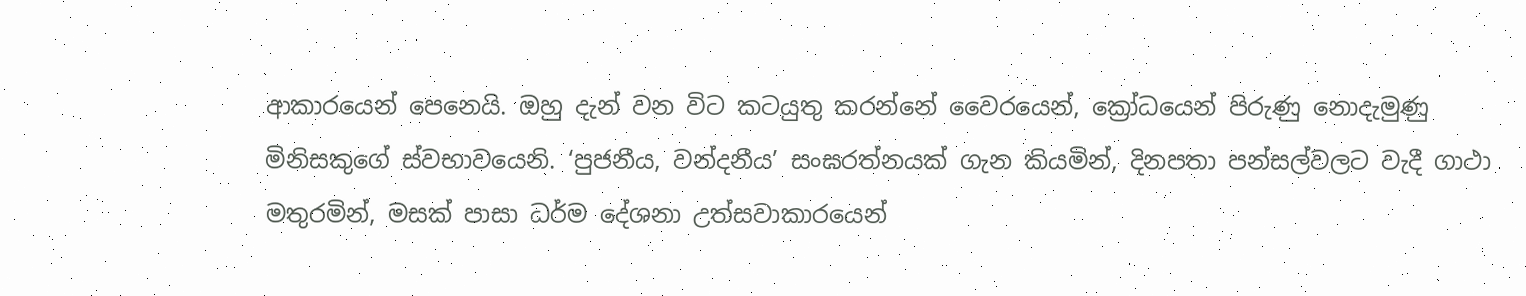ආකාරයෙන් පෙනෙයි. ඔහු දැන් වන විට කටයුතු කරන්නේ වෛරයෙන්, ක්‍රෝධයෙන් පිරුණු නොදැමුණු මිනිසකුගේ ස්වභාවයෙනි. ‘පුජනීය, වන්දනීය’ සංඝරත්නයක් ගැන කියමින්, දිනපතා පන්සල්වලට වැදී ගාථා මතුරමින්, මසක් පාසා ධර්ම දේශනා උත්සවාකාරයෙන්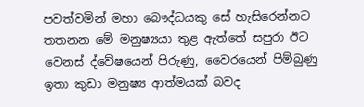පවත්වමින් මහා බෞද්ධයකු සේ හැසිරෙන්නට තතනන මේ මනුෂ්‍යයා තුළ ඇත්තේ සපුරා ඊට වෙනස් ද්වේෂයෙන් පිරුණු, වෛරයෙන් පිම්බුණු ඉතා කුඩා මනුෂ්‍ය ආත්මයක් බවද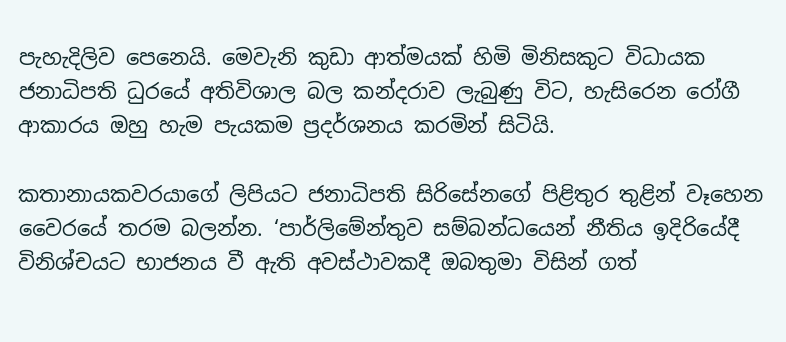පැහැදිලිව පෙනෙයි. මෙවැනි කුඩා ආත්මයක් හිමි මිනිසකුට විධායක ජනාධිපති ධුරයේ අතිවිශාල බල කන්දරාව ලැබුණු විට, හැසිරෙන රෝගී ආකාරය ඔහු හැම පැයකම ප්‍රදර්ශනය කරමින් සිටියි.

කතානායකවරයාගේ ලිපියට ජනාධිපති සිරිසේනගේ පිළිතුර තුළින් වෑහෙන වෛරයේ තරම බලන්න. ‘පාර්ලිමේන්තුව සම්බන්ධයෙන් නීතිය ඉදිරියේදී විනිශ්චයට භාජනය වී ඇති අවස්ථාවකදී ඔබතුමා විසින් ගත්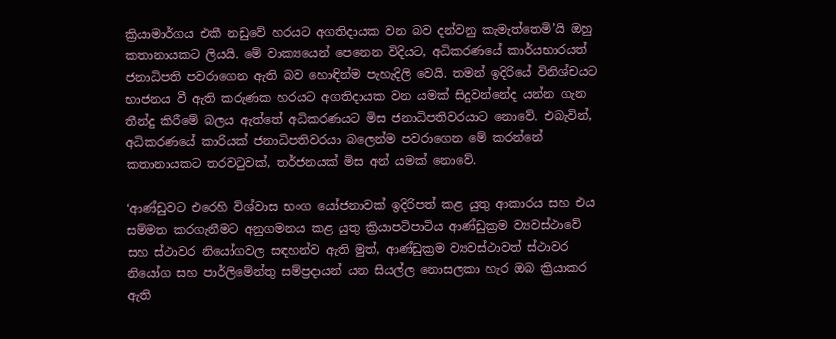ක්‍රියාමාර්ගය එකී නඩුවේ හරයට අගතිදායක වන බව දන්වනු කැමැත්තෙමි’යි ඔහු කතානායකට ලියයි. මේ වාක්‍යයෙන් පෙනෙන විදියට, අධිකරණයේ කාර්යභාරයත් ජනාධිපති පවරාගෙන ඇති බව හොඳින්ම පැහැදිලි වෙයි. තමන් ඉදිරියේ විනිශ්චයට භාජනය වී ඇති කරුණක හරයට අගතිදායක වන යමක් සිදුවන්නේද යන්න ගැන තීන්දු කිරීමේ බලය ඇත්තේ අධිකරණයට මිස ජනාධිපතිවරයාට නොවේ. එබැවින්, අධිකරණයේ කාරියක් ජනාධිපතිවරයා බලෙන්ම පවරාගෙන මේ කරන්නේ කතානායකට තරවටුවක්, තර්ජනයක් මිස අන් යමක් නොවේ.

‘ආණ්ඩුවට එරෙහි විශ්වාස භංග යෝජනාවක් ඉදිරිපත් කළ යුතු ආකාරය සහ එය සම්මත කරගැනීමට අනුගමනය කළ යුතු ක්‍රියාපටිපාටිය ආණ්ඩුක්‍රම ව්‍යවස්ථාවේ සහ ස්ථාවර නියෝගවල සඳහන්ව ඇති මුත්, ආණ්ඩුක්‍රම ව්‍යවස්ථාවත් ස්ථාවර නියෝග සහ පාර්ලිමේන්තු සම්ප්‍රදායන් යන සියල්ල නොසලකා හැර ඔබ ක්‍රියාකර ඇති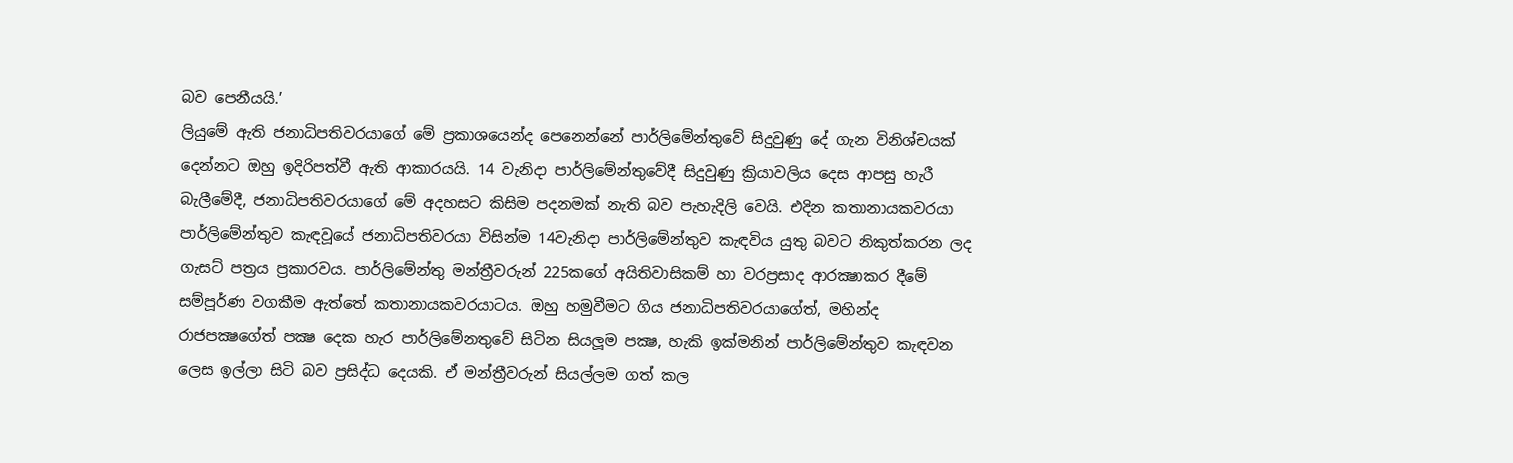බව පෙනීයයි.’
ලියුමේ ඇති ජනාධිපතිවරයාගේ මේ ප්‍රකාශයෙන්ද පෙනෙන්නේ පාර්ලිමේන්තුවේ සිදුවුණු දේ ගැන විනිශ්චයක් දෙන්නට ඔහු ඉදිරිපත්වී ඇති ආකාරයයි. 14 වැනිදා පාර්ලිමේන්තුවේදී සිදුවුණු ක්‍රියාවලිය දෙස ආපසු හැරී බැලීමේදී, ජනාධිපතිවරයාගේ මේ අදහසට කිසිම පදනමක් නැති බව පැහැදිලි වෙයි. එදින කතානායකවරයා පාර්ලිමේන්තුව කැඳවූයේ ජනාධිපතිවරයා විසින්ම 14වැනිදා පාර්ලිමේන්තුව කැඳවිය යුතු බවට නිකුත්කරන ලද ගැසට් පත්‍රය ප්‍රකාරවය. පාර්ලිමේන්තු මන්ත්‍රීවරුන් 225කගේ අයිතිවාසිකම් හා වරප්‍රසාද ආරක්‍ෂාකර දීමේ සම්පූර්ණ වගකීම ඇත්තේ කතානායකවරයාටය. ඔහු හමුවීමට ගිය ජනාධිපතිවරයාගේත්, මහින්ද රාජපක්‍ෂගේත් පක්‍ෂ දෙක හැර පාර්ලිමේනතුවේ සිටින සියලූම පක්‍ෂ, හැකි ඉක්මනින් පාර්ලිමේන්තුව කැඳවන ලෙස ඉල්ලා සිටි බව ප්‍රසිද්ධ දෙයකි. ඒ මන්ත්‍රීවරුන් සියල්ලම ගත් කල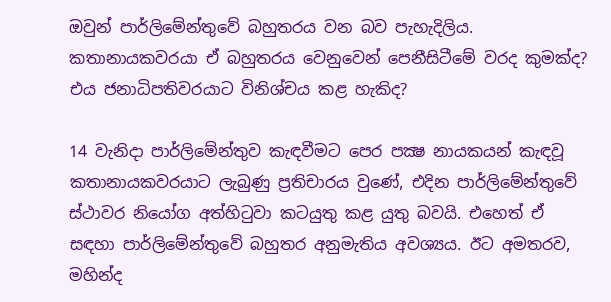ඔවුන් පාර්ලිමේන්තුවේ බහුතරය වන බව පැහැදිලිය. කතානායකවරයා ඒ බහුතරය වෙනුවෙන් පෙනීසිටීමේ වරද කුමක්ද? එය ජනාධිපතිවරයාට විනිශ්චය කළ හැකිද?

14 වැනිදා පාර්ලිමේන්තුව කැඳවීමට පෙර පක්‍ෂ නායකයන් කැඳවූ කතානායකවරයාට ලැබුණු ප්‍රතිචාරය වුණේ, එදින පාර්ලිමේන්තුවේ ස්ථාවර නියෝග අත්හිටුවා කටයුතු කළ යුතු බවයි. එහෙත් ඒ සඳහා පාර්ලිමේන්තුවේ බහුතර අනුමැතිය අවශ්‍යය. ඊට අමතරව, මහින්ද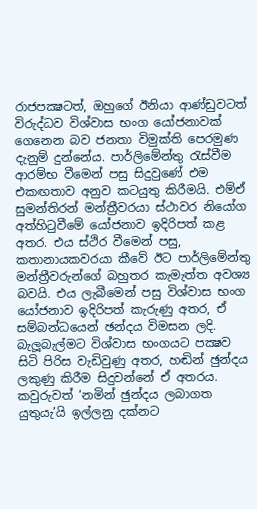රාජපක්‍ෂටත්, ඔහුගේ ඊනියා ආණ්ඩුවටත් විරුද්ධව විශ්වාස භංග යෝජනාවක් ගෙනෙන බව ජනතා විමුක්ති පෙරමුණ දැනුම් දුන්නේය. පාර්ලිමේන්තු රැස්වීම ආරම්භ වීමෙන් පසු සිදුවුණේ එම එකඟතාව අනුව කටයුතු කිරීමයි. එම්ඒ සුමන්තිරන් මන්ත්‍රීවරයා ස්ථාවර නියෝග අත්හිටුවීමේ යෝජනාව ඉදිරිපත් කළ අතර. එය ස්ථිර වීමෙන් පසු, කතානායකවරයා කීවේ ඊට පාර්ලිමේන්තු මන්ත්‍රීවරුන්ගේ බහුතර කැමැත්ත අවශ්‍ය බවයි. එය ලැබීමෙන් පසු විශ්වාස භංග යෝජනාව ඉදිරිපත් කැරුණු අතර, ඒ සම්බන්ධයෙන් ඡන්දය විමසන ලදි. බැලූබැල්මට විශ්වාස භංගයට පක්‍ෂව සිටි පිරිස වැඩිවුණු අතර, හඬින් ඡුන්දය ලකුණු කිරීම සිදුවන්නේ ඒ අතරය. කවුරුවත් ‘නමින් ඡුන්දය ලබාගත යුතුයැ’යි ඉල්ලනු දක්නට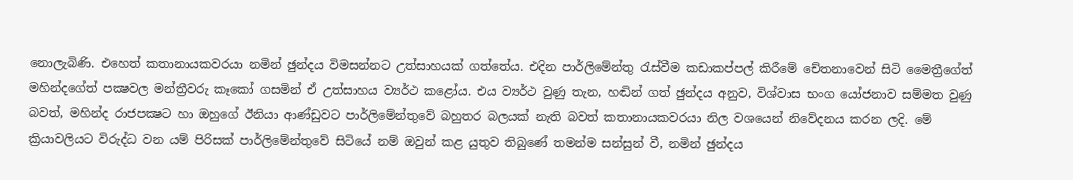නොලැබිණි. එහෙත් කතානායකවරයා නමින් ඡුන්දය විමසන්නට උත්සාහයක් ගත්තේය. එදින පාර්ලිමේන්තු රැස්වීම කඩාකප්පල් කිරීමේ චේතනාවෙන් සිටි මෛත්‍රීගේත් මහින්දගේත් පක්‍ෂවල මන්ත්‍රීවරු කෑකෝ ගසමින් ඒ උත්සාහය ව්‍යර්ථ කළෝය. එය ව්‍යර්ථ වුණු තැන, හඬින් ගත් ඡුන්දය අනුව, විශ්වාස භංග යෝජනාව සම්මත වුණු බවත්, මහින්ද රාජපක්‍ෂට හා ඔහුගේ ඊනියා ආණ්ඩුවට පාර්ලිමේන්තුවේ බහුතර බලයක් නැති බවත් කතානායකවරයා නිල වශයෙන් නිවේදනය කරන ලදි. මේ ක්‍රියාවලියට විරුද්ධ වන යම් පිරිසක් පාර්ලිමේන්තුවේ සිටියේ නම් ඔවුන් කළ යුතුව තිබුණේ තමන්ම සන්සුන් වී, නමින් ඡුන්දය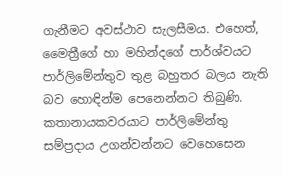ගැනීමට අවස්ථාව සැලසීමය. එහෙත්, මෛත්‍රීගේ හා මහින්දගේ පාර්ශ්වයට පාර්ලිමේන්තුව තුළ බහුතර බලය නැති බව හොඳින්ම පෙනෙන්නට තිබුණි.
කතානායකවරයාට පාර්ලිමේන්තු සම්ප්‍රදාය උගන්වන්නට වෙහෙසෙන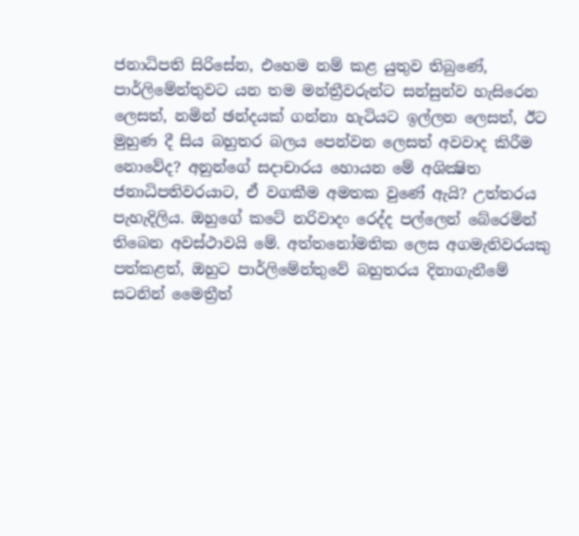ජනාධිපති සිරිසේන, එහෙම නම් කළ යුතුව තිබුණේ, පාර්ලිමේන්තුවට යන තම මන්ත්‍රීවරුන්ට සන්සුන්ව හැසිරෙන ලෙසත්, නමින් ඡන්දයක් ගන්නා හැටියට ඉල්ලන ලෙසත්, ඊට මුහුණ දී සිය බහුතර බලය පෙන්වන ලෙසත් අවවාද කිරීම නොවේද? අනුන්ගේ සදාචාරය හොයන මේ අශික්‍ෂිත ජනාධිපතිවරයාට, ඒ වගකීම අමතක වුණේ ඇයි? උත්තරය පැහැදිලිය. ඔහුගේ කටේ නරිවාදං රෙද්ද පල්ලෙන් බේරෙමින් තිබෙන අවස්ථාවයි මේ. අත්තනෝමතික ලෙස අගමැතිවරයකු පත්කළත්, ඔහුට පාර්ලිමේන්තුවේ බහුතරය දිනාගැනීමේ සටනින් මෛත්‍රීත්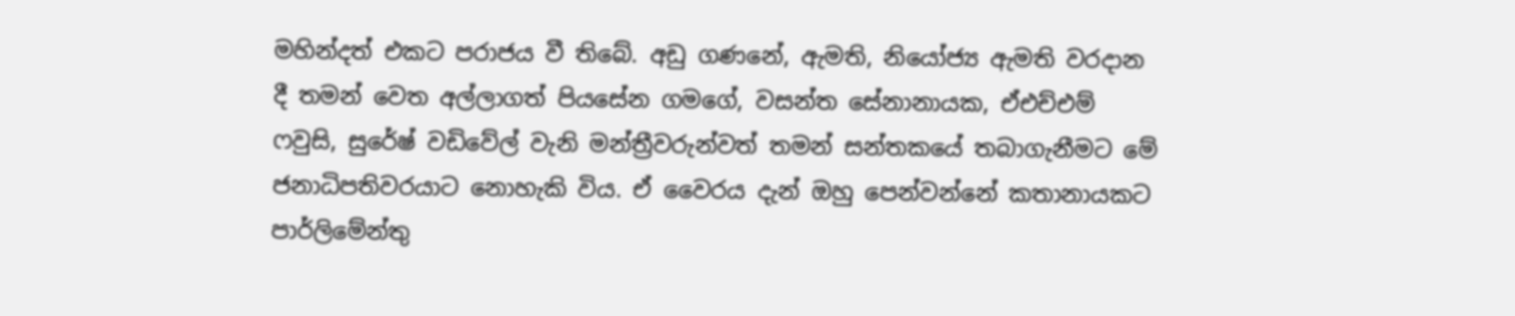මහින්දත් එකට පරාජය වී තිබේ. අඩු ගණනේ, ඇමති, නියෝජ්‍ය ඇමති වරදාන දී තමන් වෙත අල්ලාගත් පියසේන ගමගේ, වසන්ත සේනානායක, ඒඑච්එම් ෆවුසි, සුරේෂ් වඩිවේල් වැනි මන්ත්‍රීවරුන්වත් තමන් සන්තකයේ තබාගැනීමට මේ ජනාධිපතිවරයාට නොහැකි විය. ඒ වෛරය දැන් ඔහු පෙන්වන්නේ කතානායකට පාර්ලිමේන්තු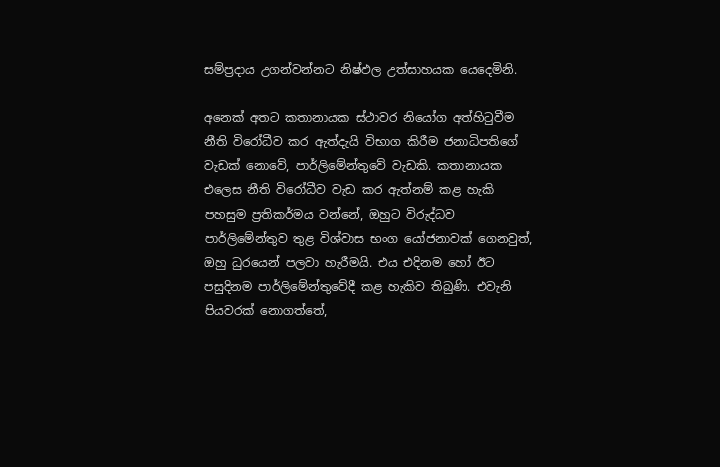සම්ප්‍රදාය උගන්වන්නට නිෂ්ඵල උත්සාහයක යෙදෙමිනි.

අනෙක් අතට කතානායක ස්ථාවර නියෝග අත්හිටුවීම නීති විරෝධීව කර ඇත්දැයි විභාග කිරීම ජනාධිපතිගේ වැඩක් නොවේ, පාර්ලිමේන්තුවේ වැඩකි. කතානායක එලෙස නීති විරෝධීව වැඩ කර ඇත්නම් කළ හැකි පහසුම ප්‍රතිකර්මය වන්නේ, ඔහුට විරුද්ධව පාර්ලිමේන්තුව තුළ විශ්වාස භංග යෝජනාවක් ගෙනවුත්, ඔහු ධුරයෙන් පලවා හැරීමයි. එය එදිනම හෝ ඊට පසුදිනම පාර්ලිමේන්තුවේදී කළ හැකිව තිබුණි. එවැනි පියවරක් නොගත්තේ,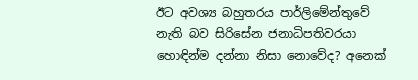ඊට අවශ්‍ය බහුතරය පාර්ලිමේන්තුවේ නැති බව සිරිසේන ජනාධිපතිවරයා හොඳින්ම දන්නා නිසා නොවේද? අනෙක්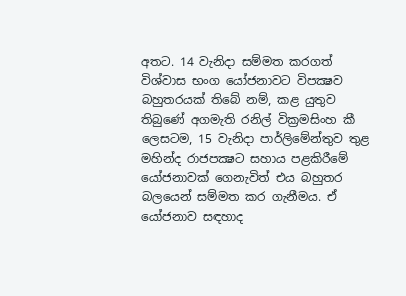අතට. 14 වැනිදා සම්මත කරගත් විශ්වාස භංග යෝජනාවට විපක්‍ෂව බහුතරයක් තිබේ නම්, කළ යුතුව තිබුණේ අගමැති රනිල් වික්‍රමසිංහ කී ලෙසටම, 15 වැනිදා පාර්ලිමේන්තුව තුළ මහින්ද රාජපක්‍ෂට සහාය පළකිරීමේ යෝජනාවක් ගෙනැවිත් එය බහුතර බලයෙන් සම්මත කර ගැනීමය. ඒ යෝජනාව සඳහාද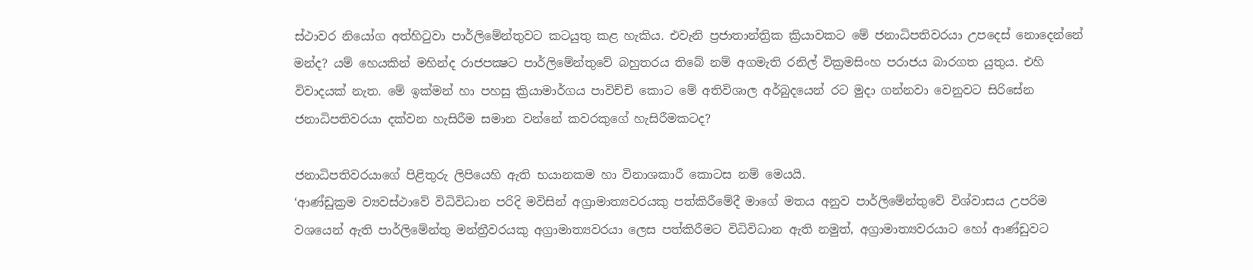ස්ථාවර නියෝග අත්හිටුවා පාර්ලිමේන්තුවට කටයුතු කළ හැකිය. එවැනි ප්‍රජාතාන්ත්‍රික ක්‍රියාවකට මේ ජනාධිපතිවරයා උපදෙස් නොදෙන්නේ මන්ද? යම් හෙයකින් මහින්ද රාජපක්‍ෂට පාර්ලිමේන්තුවේ බහුතරය තිබේ නම් අගමැති රනිල් වික්‍රමසිංහ පරාජය බාරගත යුතුය. එහි විවාදයක් නැත. මේ ඉක්මන් හා පහසු ක්‍රියාමාර්ගය පාවිච්චි කොට මේ අතිවිශාල අර්බුදයෙන් රට මුදා ගන්නවා වෙනුවට සිරිසේන ජනාධිපතිවරයා දක්වන හැසිරීම සමාන වන්නේ කවරකුගේ හැසිරීමකටද?

ජනාධිපතිවරයාගේ පිළිතුරු ලිපියෙහි ඇති භයානකම හා විනාශකාරී කොටස නම් මෙයයි.
‘ආණ්ඩුක්‍රම ව්‍යවස්ථාවේ විධිවිධාන පරිදි මවිසින් අග්‍රාමාත්‍යවරයකු පත්කිරීමේදී මාගේ මතය අනුව පාර්ලිමේන්තුවේ විශ්වාසය උපරිම වශයෙන් ඇති පාර්ලිමේන්තු මන්ත්‍රීවරයකු අග්‍රාමාත්‍යවරයා ලෙස පත්කිරීමට විධිවිධාන ඇති නමුත්, අග්‍රාමාත්‍යවරයාට හෝ ආණ්ඩුවට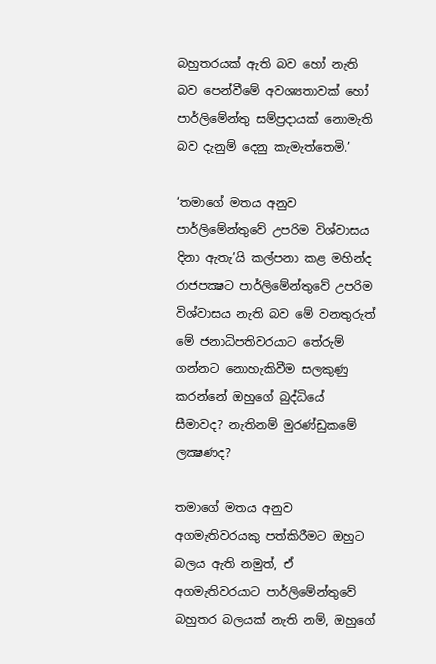බහුතරයක් ඇති බව හෝ නැති බව පෙන්වීමේ අවශ්‍යතාවක් හෝ පාර්ලිමේන්තු සම්ප්‍රදායක් නොමැති බව දැනුම් දෙනු කැමැත්තෙමි.’

‘තමාගේ මතය අනුව පාර්ලිමේන්තුවේ උපරිම විශ්වාසය දිනා ඇතැ’යි කල්පනා කළ මහින්ද රාජපක්‍ෂට පාර්ලිමේන්තුවේ උපරිම විශ්වාසය නැති බව මේ වනතුරුත් මේ ජනාධිපතිවරයාට තේරුම් ගන්නට නොහැකිවීම සලකුණු කරන්නේ ඔහුගේ බුද්ධියේ සීමාවද? නැතිනම් මුරණ්ඩුකමේ ලක්‍ෂණද?

තමාගේ මතය අනුව අගමැතිවරයකු පත්කිරීමට ඔහුට බලය ඇති නමුත්, ඒ අගමැතිවරයාට පාර්ලිමේන්තුවේ බහුතර බලයක් නැති නම්, ඔහුගේ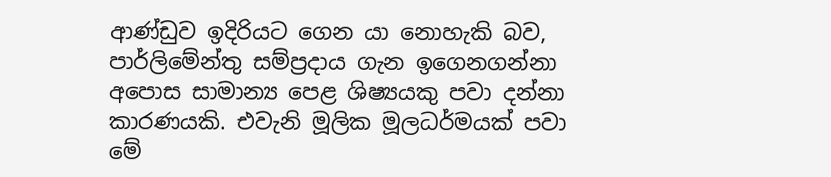ආණ්ඩුව ඉදිරියට ගෙන යා නොහැකි බව, පාර්ලිමේන්තු සම්ප්‍රදාය ගැන ඉගෙනගන්නා අපොස සාමාන්‍ය පෙළ ශිෂ්‍යයකු පවා දන්නා කාරණයකි. එවැනි මූලික මූලධර්මයක් පවා මේ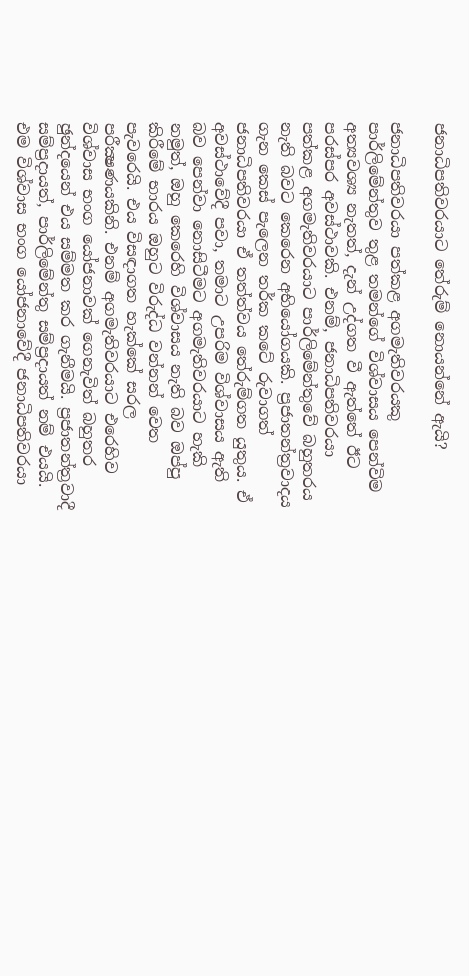ජනාධිපතිවරයාට තේරුම් නොයන්නේ ඇයි?

ජනාධිපතිවරයා පත්කළ අගමැතිවරයකු පාර්ලිමේන්තුව තුළ තමන්ගේ විශ්වාසය පෙන්විම අත්‍යවශ්‍ය නැතත්, දැන් උද්ගත වී ඇත්තේ ඊට පරස්පර අවස්ථාවකි. එනම්, ජනාධිපතිවරයා පත්කළ අගමැතිවරයාට පාර්ලිමේන්තුවේ බහුතරය නැති බවට කෙරෙන අභියෝගයකි. ප්‍රජාතන්ත්‍රවාදය ගැන කෙස් පැලෙන තර්ක කටේ රුවාගත් ජනාධිපතිවරයා ඒ තත්ත්වය තේරුම්ගත යුතුය. ඒ අවස්ථාවේදී පවා, තමාට උපරිම විශ්වාසය ඇති බව පෙන්වා නොසිටීමට අගමැතිවරයාට හැකි නමුත්, ඔහු කෙරෙහි විශ්වාසය නැති බව ඔප්පු කිරීමේ භාරය ඔහුට විරුද්ධ වන්නන් වෙත පැවරෙයි. එය විසඳාගත හැක්කේ සරල පරීක්‍ෂණයකිනි. එනම් අගමැතිවරයාට එරෙහිව විශ්වාස භංග යෝජනාවක් ගෙනැවිත් බහුතර ඡුන්දයෙන් එය සම්මත කර ගැනීමයි. ප්‍රජාතන්ත්‍රවාදී සම්ප්‍රදායත්, පාර්ලිමේන්තු සම්ප්‍රදායත් නම් එයයි. එම විශ්වාස භංග යෝජනාවේදී ජනාධිපතිවරයා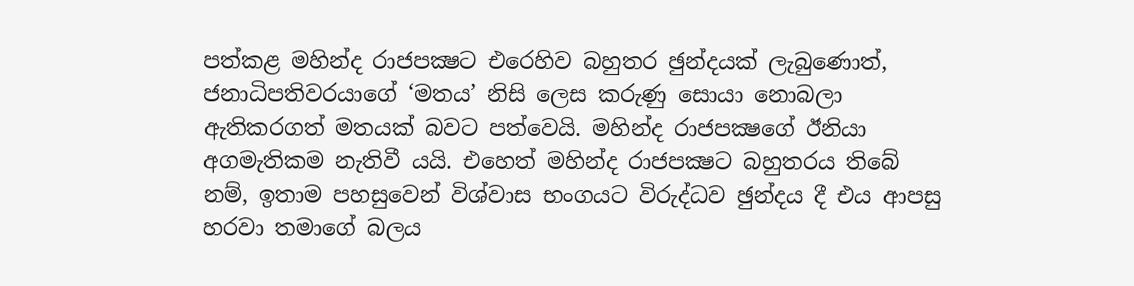පත්කළ මහින්ද රාජපක්‍ෂට එරෙහිව බහුතර ඡුන්දයක් ලැබුණොත්, ජනාධිපතිවරයාගේ ‘මතය’ නිසි ලෙස කරුණු සොයා නොබලා ඇතිකරගත් මතයක් බවට පත්වෙයි. මහින්ද රාජපක්‍ෂගේ ඊනියා අගමැතිකම නැතිවී යයි. එහෙත් මහින්ද රාජපක්‍ෂට බහුතරය තිබේ නම්, ඉතාම පහසුවෙන් විශ්වාස භංගයට විරුද්ධව ඡුන්දය දී එය ආපසු හරවා තමාගේ බලය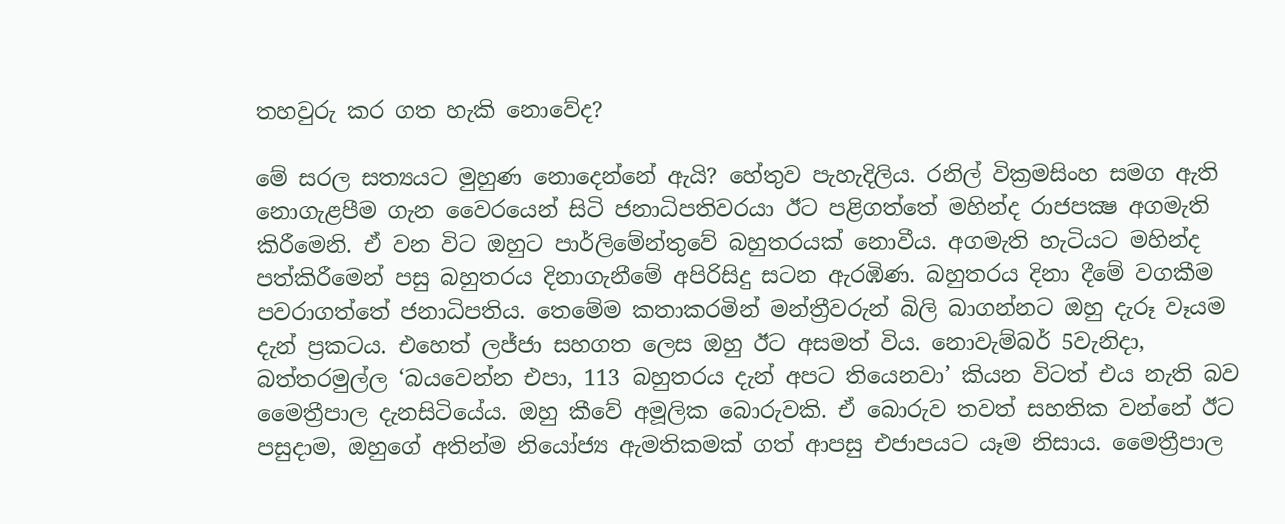තහවුරු කර ගත හැකි නොවේද?

මේ සරල සත්‍යයට මුහුණ නොදෙන්නේ ඇයි? හේතුව පැහැදිලිය. රනිල් වික්‍රමසිංහ සමග ඇති නොගැළපීම ගැන වෛරයෙන් සිටි ජනාධිපතිවරයා ඊට පළිගත්තේ මහින්ද රාජපක්‍ෂ අගමැති කිරීමෙනි. ඒ වන විට ඔහුට පාර්ලිමේන්තුවේ බහුතරයක් නොවීය. අගමැති හැටියට මහින්ද පත්කිරීමෙන් පසු බහුතරය දිනාගැනීමේ අපිරිසිදු සටන ඇරඹිණ. බහුතරය දිනා දීමේ වගකීම පවරාගත්තේ ජනාධිපතිය. තෙමේම කතාකරමින් මන්ත්‍රීවරුන් බිලි බාගන්නට ඔහු දැරූ වෑයම දැන් ප්‍රකටය. එහෙත් ලජ්ජා සහගත ලෙස ඔහු ඊට අසමත් විය. නොවැම්බර් 5වැනිදා, බත්තරමුල්ල ‘බයවෙන්න එපා, 113 බහුතරය දැන් අපට තියෙනවා’ කියන විටත් එය නැති බව මෛත්‍රීපාල දැනසිටියේය. ඔහු කීවේ අමූලික බොරුවකි. ඒ බොරුව තවත් සහතික වන්නේ ඊට පසුදාම, ඔහුගේ අතින්ම නියෝජ්‍ය ඇමතිකමක් ගත් ආපසු එජාපයට යෑම නිසාය. මෛත්‍රීපාල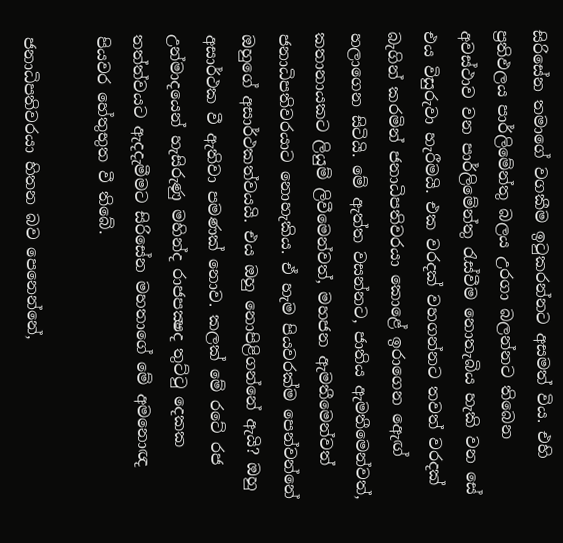සිරිසේන තමාගේ වගකීම ඉටුකරන්නට අසමත් විය. එහි ප්‍රතිඵලය පාර්ලිමේන්තු බලය උරගා බලන්නට තිබෙන අවස්ථාව වන පාර්ලිමේන්තු රැස්වීම නොතැබිය හැකි වන සේ එය විසුරුවා හැරීමයි. එක වරදක් වහගන්නට තවත් වරදක් බැගින් කරමින් ජනාධිපතිවරයා කොළේ ඉරාගෙන ඇෙඟ් හලාගෙන සිටියි. මේ ඇත්ත වසන්නට, ජාතිය ඇමතීමෙන්වත්, කතානායකට ලියුම් ලිවීමෙන්වත්, මහජන ඇමතීමෙන්වත් ජනාධිපතිවරයාට නොහැකිය. ඒ හැම පියවරක්ම පෙන්වන්නේ ඔහුගේ අසාර්ථකත්වයයි. එය ඔහු නොපිළිගන්නේ ඇයි? ඔහු අසාර්ථක වී ඇතිවා පමණක් නොව. කලක් මේ රටේ රජ උන්මාදයෙන් හැසිරුණු මහින්ද රාජපක්‍ෂද තුට්ටු දෙකක තත්ත්වයට ඇදදැමීමට සිරිසේන මහතාගේ මේ අමනොඥ පියවර හේතුභුත වී තිබේ.

ජනාධිපතිවරයා හිතන බව පෙනෙන්නේ,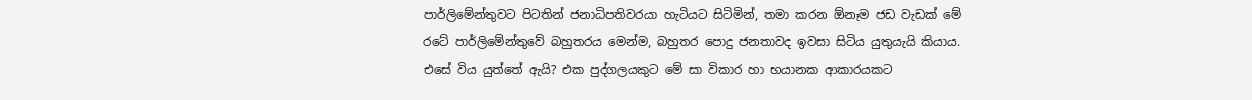පාර්ලිමේන්තුවට පිටතින් ජනාධිපතිවරයා හැටියට සිටිමින්, තමා කරන ඕනෑම ජඩ වැඩක් මේ රටේ පාර්ලිමේන්තුවේ බහුතරය මෙන්ම, බහුතර පොදු ජනතාවද ඉවසා සිටිය යුතුයැයි කියාය. එසේ විය යුත්තේ ඇයි? එක පුද්ගලයකුට මේ සා විකාර හා භයානක ආකාරයකට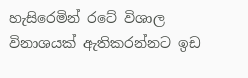හැසිරෙමින් රටේ විශාල විනාශයක් ඇතිකරන්නට ඉඩ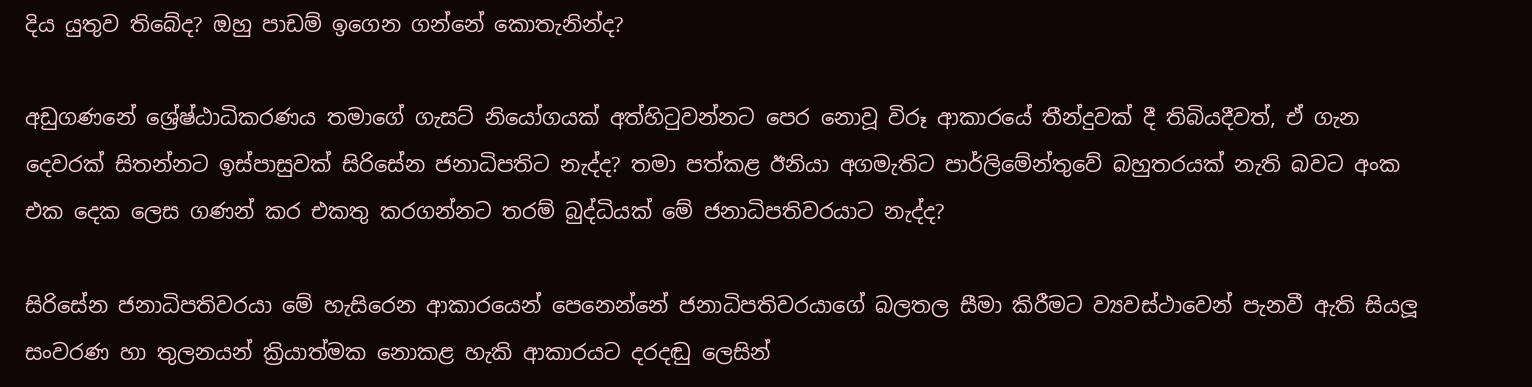දිය යුතුව තිබේද? ඔහු පාඩම් ඉගෙන ගන්නේ කොතැනින්ද?

අඩුගණනේ ශ්‍රේෂ්ඨාධිකරණය තමාගේ ගැසට් නියෝගයක් අත්හිටුවන්නට පෙර නොවූ විරූ ආකාරයේ තීන්දුවක් දී තිබියදීවත්, ඒ ගැන දෙවරක් සිතන්නට ඉස්පාසුවක් සිරිසේන ජනාධිපතිට නැද්ද? තමා පත්කළ ඊනියා අගමැතිට පාර්ලිමේන්තුවේ බහුතරයක් නැති බවට අංක එක දෙක ලෙස ගණන් කර එකතු කරගන්නට තරම් බුද්ධියක් මේ ජනාධිපතිවරයාට නැද්ද?

සිරිසේන ජනාධිපතිවරයා මේ හැසිරෙන ආකාරයෙන් පෙනෙන්නේ ජනාධිපතිවරයාගේ බලතල සීමා කිරීමට ව්‍යවස්ථාවෙන් පැනවී ඇති සියලූ සංවරණ හා තුලනයන් ක්‍රියාත්මක නොකළ හැකි ආකාරයට දරදඬු ලෙසින්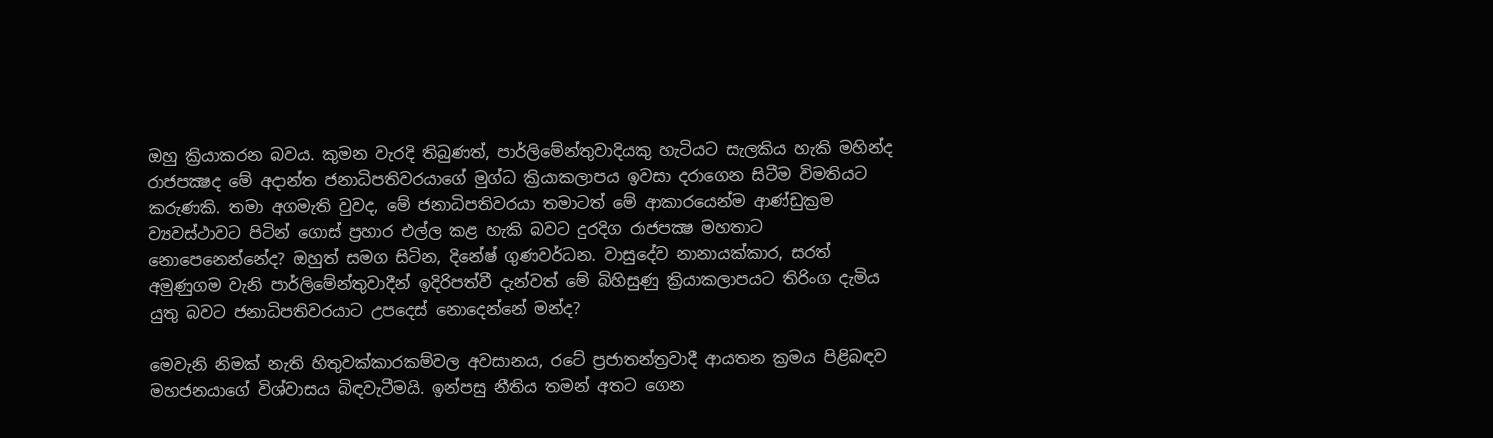ඔහු ක්‍රියාකරන බවය. කුමන වැරදි තිබුණත්, පාර්ලිමේන්තුවාදියකු හැටියට සැලකිය හැකි මහින්ද රාජපක්‍ෂද මේ අදාන්ත ජනාධිපතිවරයාගේ මුග්ධ ක්‍රියාකලාපය ඉවසා දරාගෙන සිටීම විමතියට කරුණකි. තමා අගමැති වුවද, මේ ජනාධිපතිවරයා තමාටත් මේ ආකාරයෙන්ම ආණ්ඩුක්‍රම ව්‍යවස්ථාවට පිටින් ගොස් ප්‍රහාර එල්ල කළ හැකි බවට දුරදිග රාජපක්‍ෂ මහතාට නොපෙනෙන්නේද? ඔහුත් සමග සිටින, දිනේෂ් ගුණවර්ධන. වාසුදේව නානායක්කාර, සරත් අමුණුගම වැනි පාර්ලිමේන්තුවාදීන් ඉදිරිපත්වී දැන්වත් මේ බිහිසුණු ක්‍රියාකලාපයට තිරිංග දැමිය යුතු බවට ජනාධිපතිවරයාට උපදෙස් නොදෙන්නේ මන්ද?

මෙවැනි නිමක් නැති හිතුවක්කාරකම්වල අවසානය, රටේ ප්‍රජාතන්ත්‍රවාදී ආයතන ක්‍රමය පිළිබඳව මහජනයාගේ විශ්වාසය බිඳවැටීමයි. ඉන්පසු නීතිය තමන් අතට ගෙන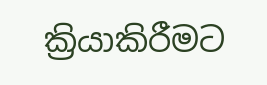ක්‍රියාකිරීමට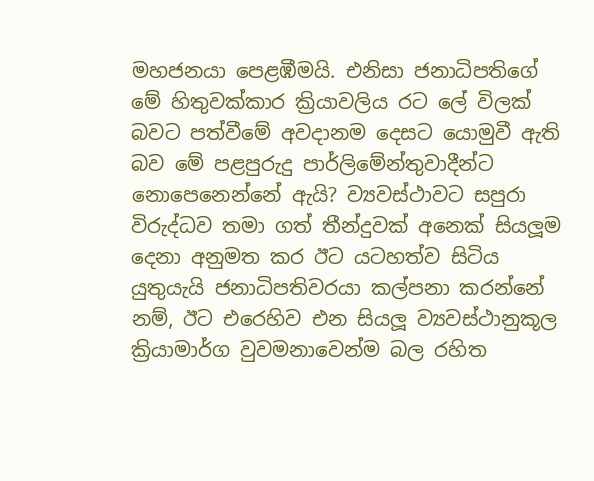මහජනයා පෙළඹීමයි. එනිසා ජනාධිපතිගේ මේ හිතුවක්කාර ක්‍රියාවලිය රට ලේ විලක් බවට පත්වීමේ අවදානම දෙසට යොමුවී ඇති බව මේ පළපුරුදු පාර්ලිමේන්තුවාදීන්ට නොපෙනෙන්නේ ඇයි? ව්‍යවස්ථාවට සපුරා විරුද්ධව තමා ගත් තීන්දුවක් අනෙක් සියලූම දෙනා අනුමත කර ඊට යටහත්ව සිටිය යුතුයැයි ජනාධිපතිවරයා කල්පනා කරන්නේ නම්, ඊට එරෙහිව එන සියලූ ව්‍යවස්ථානුකූල ක්‍රියාමාර්ග වුවමනාවෙන්ම බල රහිත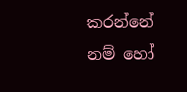කරන්නේ නම් හෝ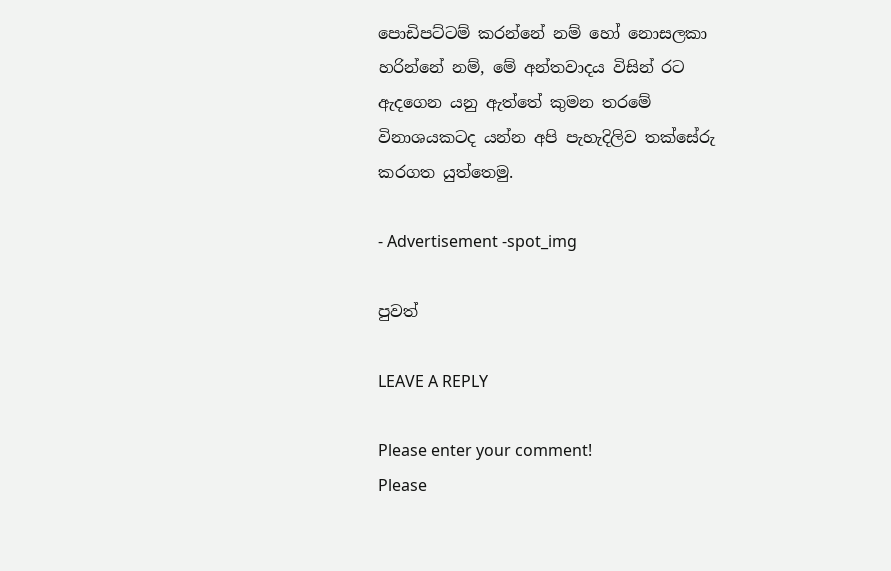පොඩිපට්ටම් කරන්නේ නම් හෝ නොසලකා හරින්නේ නම්, මේ අන්තවාදය විසින් රට ඇදගෙන යනු ඇත්තේ කුමන තරමේ විනාශයකටද යන්න අපි පැහැදිලිව තක්සේරු කරගත යුත්තෙමු.

- Advertisement -spot_img

පුවත්

LEAVE A REPLY

Please enter your comment!
Please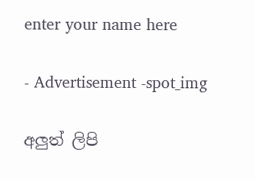enter your name here

- Advertisement -spot_img

අලුත් ලිපි